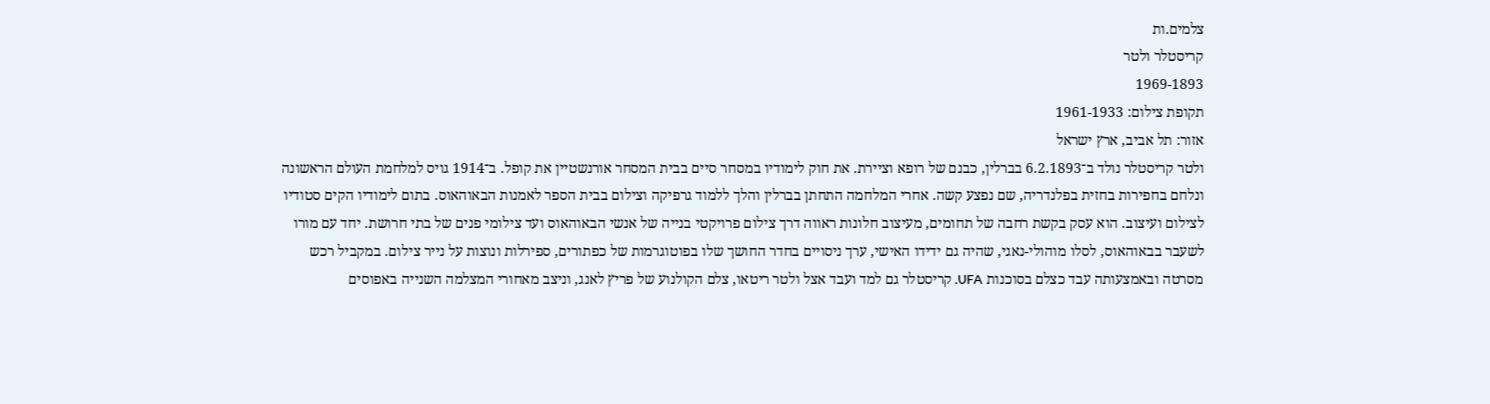צלמים.ות
קריסטלר ולטר
1969-1893
תקופת צילום: 1961-1933
אזור: תל אביב, ארץ ישראל
ולטר קריסטלר נולד ב־6.2.1893 בברלין, כבנם של רופא וציירת. את חוק לימודיו במסחר סיים בבית המסחר אורנשטיין את קופל. ב־1914 גויס למלחמת העולם הראשונה ונלחם בחפירות בחזית בפלנדריה, שם נפצע קשה. אחרי המלחמה התחתן בברלין והלך ללמוד גרפיקה וצילום בבית הספר לאמנות הבאוהאוס. בתום לימודיו הקים סטודיו לצילום ועיצוב. הוא עסק בקשת רחבה של תחומים, מעיצוב חלונות ראווה דרך צילום פרויקטי בנייה של אנשי הבאוהאוס ועד צילומי פנים של בתי חרושת. יחד עם מורו לשעבר בבאוהאוס, לסלו מוהולי-נאגי, שהיה גם ידידו האישי, ערך ניסויים בחדר החושך שלו בפוטוגרמות של כפתורים, ספירלות ונוצות על נייר צילום. במקביל רכש מסרטה ובאמצעותה עבד כצלם בסוכנות UFA. קריסטלר גם למד ועבד אצל ולטר ריטאו, צלם הקולנוע של פריץ לאנג, וניצב מאחורי המצלמה השנייה באפוסים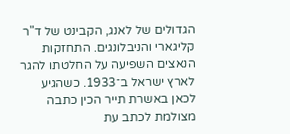הגדולים של לאנג, הקבינט של ד"ר קליגארי והניבלונגים. התחזקות הנאצים השפיעה על החלטתו להגר לארץ ישראל ב־1933. כשהגיע לכאן באשרת תייר הכין כתבה מצולמת לכתב עת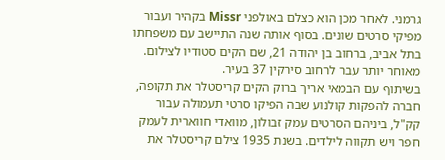גרמני. לאחר מכן הוא כצלם באולפני Missr בקהיר ועבור מפיקי סרטים שונים. בסוף אותה שנה התיישב עם משפחתו בתל אביב, ברחוב בן יהודה 21, שם הקים סטודיו לצילום. מאוחר יותר עבר לרחוב סירקין 37 בעיר.
בשיתוף עם הבמאי אריך ברוק הקים קריסטלר את תקופה, חברה להפקות קולנוע שבה הפיקו סרטי תעמולה עבור קק"ל, ביניהם הסרטים עמק זבולון, מוואדי חווארית לעמק חפר ויש תקווה לילדים. בשנת 1935 צילם קריסטלר את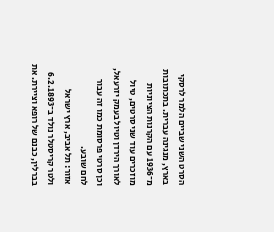הסרט השני שביים הלמר לרסקי בארץ, מנגינה עברית. בתכתובות מ־1936 עם הקרנות הציוניות מוזכרים עוד שני סרטים, טיול לאורך הירדן וטיול בעמק יזרעאל, וכן סרטי פרסומת כמו זה עבור לחם שובע.
אזור: תל אביב, ארץ ישראל
ולטר קריסטלר נולד ב־6.2.1893 בברלין, כבנם של רופא וציירת. את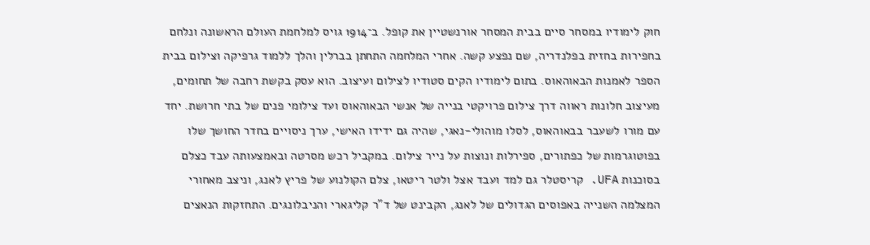חוק לימודיו במסחר סיים בבית המסחר אורנשטיין את קופל. ב־1914 גויס למלחמת העולם הראשונה ונלחם בחפירות בחזית בפלנדריה, שם נפצע קשה. אחרי המלחמה התחתן בברלין והלך ללמוד גרפיקה וצילום בבית הספר לאמנות הבאוהאוס. בתום לימודיו הקים סטודיו לצילום ועיצוב. הוא עסק בקשת רחבה של תחומים, מעיצוב חלונות ראווה דרך צילום פרויקטי בנייה של אנשי הבאוהאוס ועד צילומי פנים של בתי חרושת. יחד עם מורו לשעבר בבאוהאוס, לסלו מוהולי-נאגי, שהיה גם ידידו האישי, ערך ניסויים בחדר החושך שלו בפוטוגרמות של כפתורים, ספירלות ונוצות על נייר צילום. במקביל רכש מסרטה ובאמצעותה עבד כצלם בסוכנות UFA. קריסטלר גם למד ועבד אצל ולטר ריטאו, צלם הקולנוע של פריץ לאנג, וניצב מאחורי המצלמה השנייה באפוסים הגדולים של לאנג, הקבינט של ד"ר קליגארי והניבלונגים. התחזקות הנאצים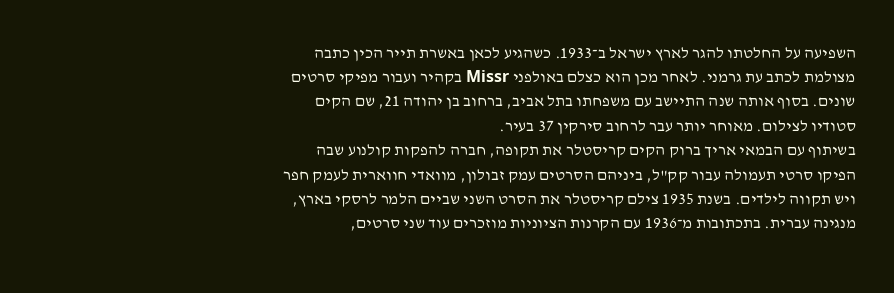השפיעה על החלטתו להגר לארץ ישראל ב־1933. כשהגיע לכאן באשרת תייר הכין כתבה מצולמת לכתב עת גרמני. לאחר מכן הוא כצלם באולפני Missr בקהיר ועבור מפיקי סרטים שונים. בסוף אותה שנה התיישב עם משפחתו בתל אביב, ברחוב בן יהודה 21, שם הקים סטודיו לצילום. מאוחר יותר עבר לרחוב סירקין 37 בעיר.
בשיתוף עם הבמאי אריך ברוק הקים קריסטלר את תקופה, חברה להפקות קולנוע שבה הפיקו סרטי תעמולה עבור קק"ל, ביניהם הסרטים עמק זבולון, מוואדי חווארית לעמק חפר ויש תקווה לילדים. בשנת 1935 צילם קריסטלר את הסרט השני שביים הלמר לרסקי בארץ, מנגינה עברית. בתכתובות מ־1936 עם הקרנות הציוניות מוזכרים עוד שני סרטים,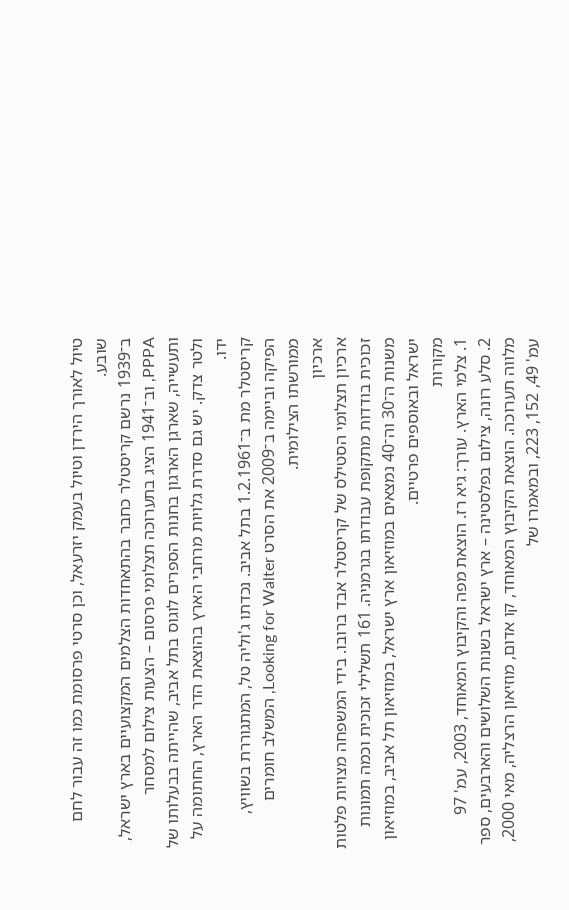טיול לאורך הירדן וטיול בעמק יזרעאל, וכן סרטי פרסומת כמו זה עבור לחם שובע.
ב־1939 נרשם קריסטלר כחבר בהתאחדות הצלמים המקצועיים בארץ ישראל, PPPA, וב־1941 הציג בתערוכה תצלומי פרסום – הצעות צילום למסחר ותעשייה, שארגן הארגון בחנות הספרים לוגוס בתל אביב, שהייתה בבעלותו של ולטר צדק. יש גם סדרת גלויות מרחבי הארץ בהוצאת הדר הארץ, החתומה על ידו.
קריסטלר מת ב־1.2.1961 בתל אביב. נכדתו ג'וליה טל, המתגוררת בשוויץ, הפיקה וביימה ב־2009 את הסרט Looking for Walter, המשלב חומרים ממורשתו הצילומית.
ארכיון
ארכיון תצלומי הסטילס של קריסטלר אבד ברובו. בידי המשפחה מצויות פלטות זכוכית בודדות מתקופת עבודתו בגרמניה. 161 תשלילי זכוכית וכמה תמונות משנות ה־30 וה־40 נמצאים במוזיאון ארץ ישראל, במוזיאון תל אביב, במוזיאון ישראל ובאוספים פרטיים.
מקורות
1. צלמי הארץ. עורך: גיא רז. הוצאת מפה והקיבוץ המאוחד, 2003, עמ' 97
2. סלע רונה, צילום בפלסטינה – ארץ ישראל בשנות השלושים והארבעים, ספר מלווה תערוכה. הוצאת הקיבוץ המאוחד, קו אדום, מוזיאון הרצליה, מאי 2000, עמ' 49, 152, 223, ובמאמרו של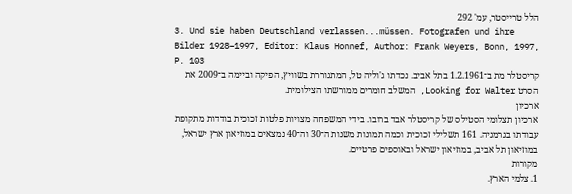הלל טרייסטר, עמ' 292
3. Und sie haben Deutschland verlassen...müssen. Fotografen und ihre Bilder 1928–1997, Editor: Klaus Honnef, Author: Frank Weyers, Bonn, 1997, P. 103
קריסטלר מת ב־1.2.1961 בתל אביב. נכדתו ג'וליה טל, המתגוררת בשוויץ, הפיקה וביימה ב־2009 את הסרט Looking for Walter, המשלב חומרים ממורשתו הצילומית.
ארכיון
ארכיון תצלומי הסטילס של קריסטלר אבד ברובו. בידי המשפחה מצויות פלטות זכוכית בודדות מתקופת עבודתו בגרמניה. 161 תשלילי זכוכית וכמה תמונות משנות ה־30 וה־40 נמצאים במוזיאון ארץ ישראל, במוזיאון תל אביב, במוזיאון ישראל ובאוספים פרטיים.
מקורות
1. צלמי הארץ.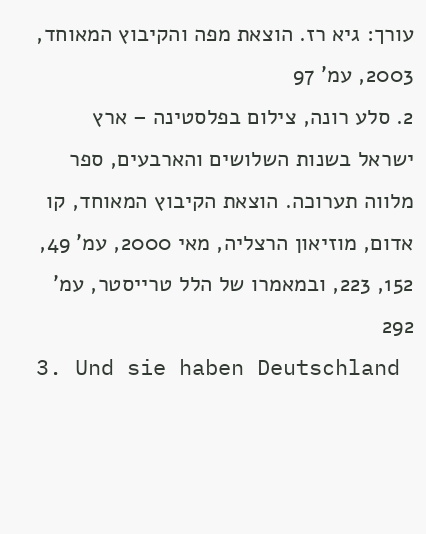עורך: גיא רז. הוצאת מפה והקיבוץ המאוחד, 2003, עמ' 97
2. סלע רונה, צילום בפלסטינה – ארץ ישראל בשנות השלושים והארבעים, ספר מלווה תערוכה. הוצאת הקיבוץ המאוחד, קו אדום, מוזיאון הרצליה, מאי 2000, עמ' 49, 152, 223, ובמאמרו של הלל טרייסטר, עמ' 292
3. Und sie haben Deutschland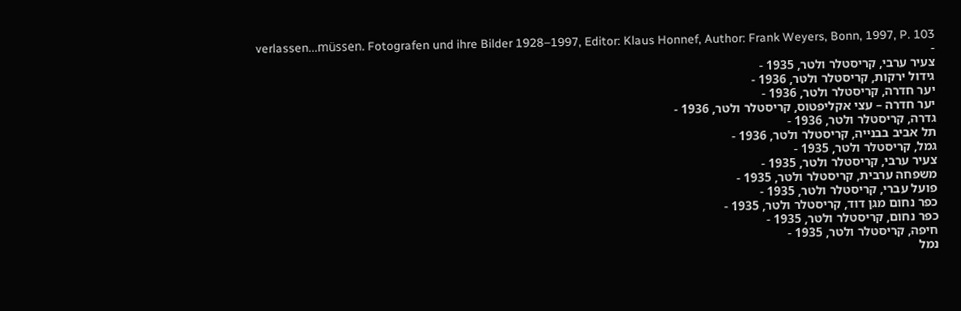verlassen...müssen. Fotografen und ihre Bilder 1928–1997, Editor: Klaus Honnef, Author: Frank Weyers, Bonn, 1997, P. 103
-
צעיר ערבי, קריסטלר ולטר, 1935 -
גידול ירקות, קריסטלר ולטר, 1936 -
יער חדרה, קריסטלר ולטר, 1936 -
יער חדרה – עצי אקליפטוס, קריסטלר ולטר, 1936 -
גדרה, קריסטלר ולטר, 1936 -
תל אביב בבנייה, קריסטלר ולטר, 1936 -
גמל, קריסטלר ולטר, 1935 -
צעיר ערבי, קריסטלר ולטר, 1935 -
משפחה ערבית, קריסטלר ולטר, 1935 -
פועל עברי, קריסטלר ולטר, 1935 -
כפר נחום מגן דוד, קריסטלר ולטר, 1935 -
כפר נחום, קריסטלר ולטר, 1935 -
חיפה, קריסטלר ולטר, 1935 -
נמל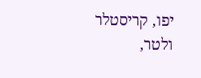יפו, קריסטלר ולטר,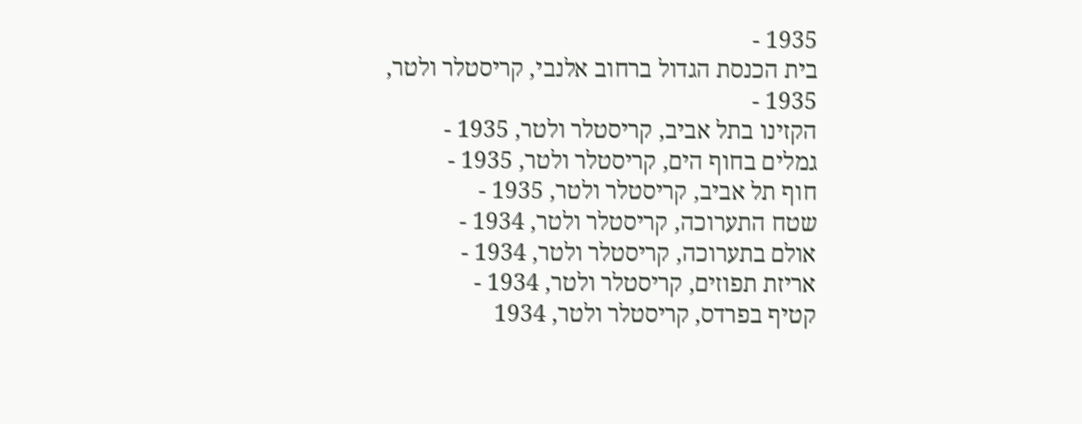1935 -
בית הכנסת הגדול ברחוב אלנבי, קריסטלר ולטר, 1935 -
הקזינו בתל אביב, קריסטלר ולטר, 1935 -
גמלים בחוף הים, קריסטלר ולטר, 1935 -
חוף תל אביב, קריסטלר ולטר, 1935 -
שטח התערוכה, קריסטלר ולטר, 1934 -
אולם בתערוכה, קריסטלר ולטר, 1934 -
אריזת תפוזים, קריסטלר ולטר, 1934 -
קטיף בפרדס, קריסטלר ולטר, 1934